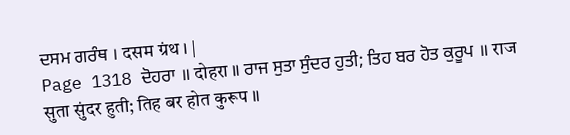ਦਸਮ ਗਰੰਥ । दसम ग्रंथ । |
Page 1318 ਦੋਹਰਾ ॥ दोहरा ॥ ਰਾਜ ਸੁਤਾ ਸੁੰਦਰ ਹੁਤੀ; ਤਿਹ ਬਰ ਹੋਤ ਕੁਰੂਪ ॥ राज सुता सुंदर हुती; तिह बर होत कुरूप ॥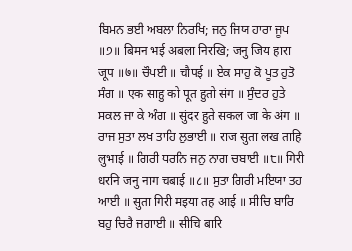ਬਿਮਨ ਭਈ ਅਬਲਾ ਨਿਰਖਿ; ਜਨੁ ਜਿਯ ਹਾਰਾ ਜੂਪ ॥੭॥ बिमन भई अबला निरखि; जनु जिय हारा जूप ॥७॥ ਚੌਪਈ ॥ चौपई ॥ ਏਕ ਸਾਹੁ ਕੋ ਪੂਤ ਹੁਤੋ ਸੰਗ ॥ एक साहु को पूत हुतो संग ॥ ਸੁੰਦਰ ਹੁਤੇ ਸਕਲ ਜਾ ਕੇ ਅੰਗ ॥ सुंदर हुते सकल जा के अंग ॥ ਰਾਜ ਸੁਤਾ ਲਖ ਤਾਹਿ ਲੁਭਾਈ ॥ राज सुता लख ताहि लुभाई ॥ ਗਿਰੀ ਧਰਨਿ ਜਨੁ ਨਾਗ ਚਬਾਈ ॥੮॥ गिरी धरनि जनु नाग चबाई ॥८॥ ਸੁਤਾ ਗਿਰੀ ਮਇਯਾ ਤਹ ਆਈ ॥ सुता गिरी मइया तह आई ॥ ਸੀਚਿ ਬਾਰਿ ਬਹੁ ਚਿਰੈ ਜਗਾਈ ॥ सीचि बारि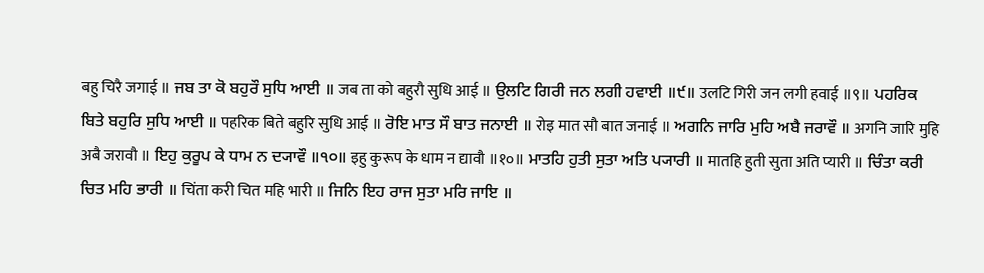बहु चिरै जगाई ॥ ਜਬ ਤਾ ਕੋ ਬਹੁਰੌ ਸੁਧਿ ਆਈ ॥ जब ता को बहुरौ सुधि आई ॥ ਉਲਟਿ ਗਿਰੀ ਜਨ ਲਗੀ ਹਵਾਈ ॥੯॥ उलटि गिरी जन लगी हवाई ॥९॥ ਪਹਰਿਕ ਬਿਤੇ ਬਹੁਰਿ ਸੁਧਿ ਆਈ ॥ पहरिक बिते बहुरि सुधि आई ॥ ਰੋਇ ਮਾਤ ਸੌ ਬਾਤ ਜਨਾਈ ॥ रोइ मात सौ बात जनाई ॥ ਅਗਨਿ ਜਾਰਿ ਮੁਹਿ ਅਬੈ ਜਰਾਵੌ ॥ अगनि जारि मुहि अबै जरावौ ॥ ਇਹੁ ਕੁਰੂਪ ਕੇ ਧਾਮ ਨ ਦ੍ਯਾਵੌ ॥੧੦॥ इहु कुरूप के धाम न द्यावौ ॥१०॥ ਮਾਤਹਿ ਹੁਤੀ ਸੁਤਾ ਅਤਿ ਪ੍ਯਾਰੀ ॥ मातहि हुती सुता अति प्यारी ॥ ਚਿੰਤਾ ਕਰੀ ਚਿਤ ਮਹਿ ਭਾਰੀ ॥ चिंता करी चित महि भारी ॥ ਜਿਨਿ ਇਹ ਰਾਜ ਸੁਤਾ ਮਰਿ ਜਾਇ ॥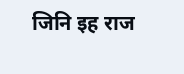जिनि इह राज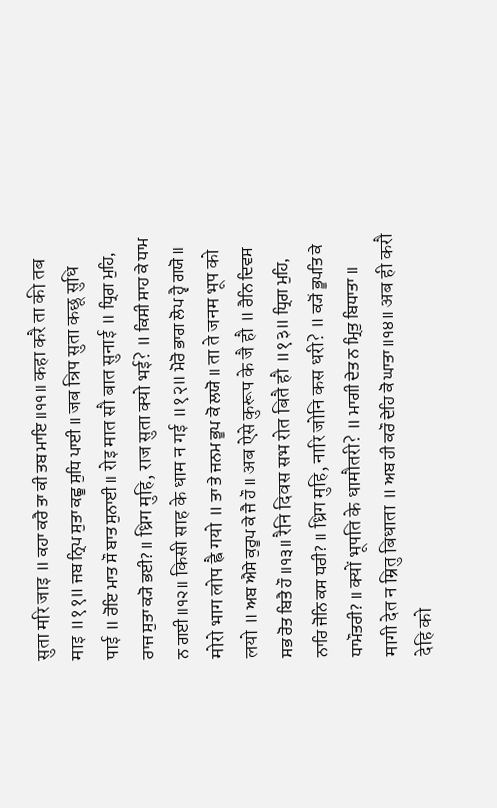सुता मरि जाइ ॥ ਕਹਾ ਕਰੈ ਤਾ ਕੀ ਤਬ ਮਾਇ ॥੧੧॥ कहा करै ता की तब माइ ॥११॥ ਜਬ ਨ੍ਰਿਪ ਸੁਤਾ ਕਛੂ ਸੁਧਿ ਪਾਈ ॥ जब न्रिप सुता कछू सुधि पाई ॥ ਰੋਇ ਮਾਤ ਸੌ ਬਾਤ ਸੁਨਾਈ ॥ रोइ मात सौ बात सुनाई ॥ ਧ੍ਰਿਗ ਮੁਹਿ, ਰਾਜ ਸੁਤਾ ਕ੍ਯੋ ਭਈ? ॥ ध्रिग मुहि, राज सुता क्यो भई? ॥ ਕਿਸੀ ਸਾਹ ਕੇ ਧਾਮ ਨ ਗਈ ॥੧੨॥ किसी साह के धाम न गई ॥१२॥ ਮੋਰੋ ਭਾਗ ਲੋਪ ਹ੍ਵੈ ਗਯੋ ॥ मोरो भाग लोप ह्वै गयो ॥ ਤਾ ਤੇ ਜਨਮ ਭੂਪ ਕੋ ਲਯੋ ॥ ता ते जनम भूप को लयो ॥ ਅਬ ਐਸੇ ਕੁਰੂਪ ਕੇ ਜੈ ਹੌ ॥ अब ऐसे कुरूप के जै हौ ॥ ਰੈਨਿ ਦਿਵਸ ਸਭ ਰੋਤ ਬਿਤੈ ਹੌ ॥੧੩॥ रैनि दिवस सभ रोत बितै हौ ॥१३॥ ਧ੍ਰਿਗ ਮੁਹਿ, ਨਾਰਿ ਜੋਨਿ ਕਸ ਧਰੀ? ॥ ध्रिग मुहि, नारि जोनि कस धरी? ॥ ਕ੍ਯੋਂ ਭੂਪਤਿ ਕੇ ਧਾਮੌਤਰੀ? ॥ क्यों भूपति के धामौतरी? ॥ ਮਾਗੀ ਦੇਤ ਨ ਮ੍ਰਿਤੁ ਬਿਧਾਤਾ ॥ मागी देत न म्रितु बिधाता ॥ ਅਬ ਹੀ ਕਰੌ ਦੇਹਿ ਕੋ ਘਾਤਾ ॥੧੪॥ अब ही करौ देहि को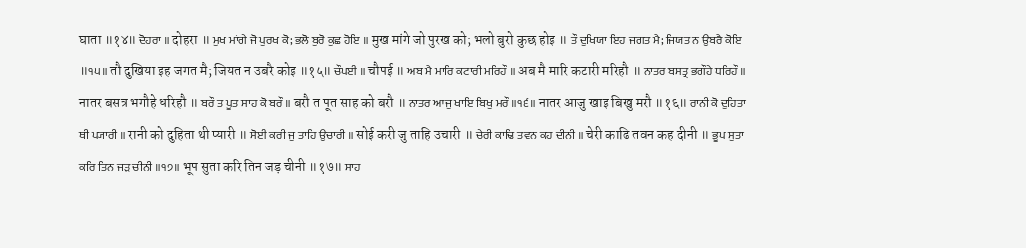घाता ॥१४॥ ਦੋਹਰਾ ॥ दोहरा ॥ ਮੁਖ ਮਾਂਗੇ ਜੋ ਪੁਰਖ ਕੋ; ਭਲੋ ਬੁਰੋ ਕੁਛ ਹੋਇ ॥ मुख मांगे जो पुरख को; भलो बुरो कुछ होइ ॥ ਤੌ ਦੁਖਿਯਾ ਇਹ ਜਗਤ ਮੈ; ਜਿਯਤ ਨ ਉਬਰੈ ਕੋਇ ॥੧੫॥ तौ दुखिया इह जगत मै; जियत न उबरै कोइ ॥१५॥ ਚੌਪਈ ॥ चौपई ॥ ਅਬ ਮੈ ਮਾਰਿ ਕਟਾਰੀ ਮਰਿਹੌ ॥ अब मै मारि कटारी मरिहौ ॥ ਨਾਤਰ ਬਸਤ੍ਰ ਭਗੌਹੇ ਧਰਿਹੌ ॥ नातर बसत्र भगौहे धरिहौ ॥ ਬਰੌ ਤ ਪੂਤ ਸਾਹ ਕੋ ਬਰੌ ॥ बरौ त पूत साह को बरौ ॥ ਨਾਤਰ ਆਜੁ ਖਾਇ ਬਿਖੁ ਮਰੌ ॥੧੬॥ नातर आजु खाइ बिखु मरौ ॥१६॥ ਰਾਨੀ ਕੋ ਦੁਹਿਤਾ ਥੀ ਪ੍ਯਾਰੀ ॥ रानी को दुहिता थी प्यारी ॥ ਸੋਈ ਕਰੀ ਜੁ ਤਾਹਿ ਉਚਾਰੀ ॥ सोई करी जु ताहि उचारी ॥ ਚੇਰੀ ਕਾਢਿ ਤਵਨ ਕਹ ਦੀਨੀ ॥ चेरी काढि तवन कह दीनी ॥ ਭੂਪ ਸੁਤਾ ਕਰਿ ਤਿਨ ਜੜ ਚੀਨੀ ॥੧੭॥ भूप सुता करि तिन जड़ चीनी ॥१७॥ ਸਾਹ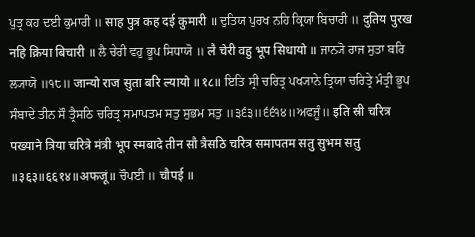ਪੁਤ੍ਰ ਕਹ ਦਈ ਕੁਮਾਰੀ ॥ साह पुत्र कह दई कुमारी ॥ ਦੁਤਿਯ ਪੁਰਖ ਨਹਿ ਕ੍ਰਿਯਾ ਬਿਚਾਰੀ ॥ दुतिय पुरख नहि क्रिया बिचारी ॥ ਲੈ ਚੇਰੀ ਵਹੁ ਭੂਪ ਸਿਧਾਯੋ ॥ लै चेरी वहु भूप सिधायो ॥ ਜਾਨ੍ਯੋ ਰਾਜ ਸੁਤਾ ਬਰਿ ਲ੍ਯਾਯੋ ॥੧੮॥ जान्यो राज सुता बरि ल्यायो ॥१८॥ ਇਤਿ ਸ੍ਰੀ ਚਰਿਤ੍ਰ ਪਖ੍ਯਾਨੇ ਤ੍ਰਿਯਾ ਚਰਿਤ੍ਰੇ ਮੰਤ੍ਰੀ ਭੂਪ ਸੰਬਾਦੇ ਤੀਨ ਸੌ ਤ੍ਰੈਸਠਿ ਚਰਿਤ੍ਰ ਸਮਾਪਤਮ ਸਤੁ ਸੁਭਮ ਸਤੁ ॥੩੬੩॥੬੬੧੪॥ਅਫਜੂੰ॥ इति स्री चरित्र पख्याने त्रिया चरित्रे मंत्री भूप स्मबादे तीन सौ त्रैसठि चरित्र समापतम सतु सुभम सतु ॥३६३॥६६१४॥अफजूं॥ ਚੌਪਈ ॥ चौपई ॥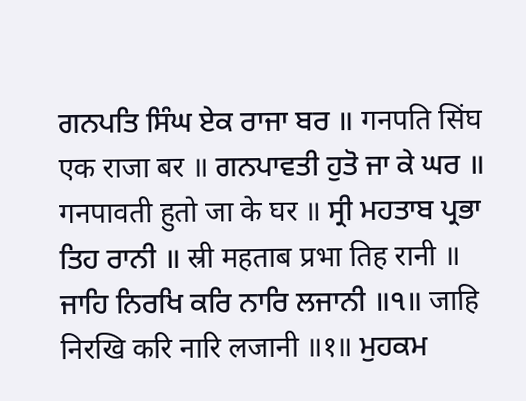ਗਨਪਤਿ ਸਿੰਘ ਏਕ ਰਾਜਾ ਬਰ ॥ गनपति सिंघ एक राजा बर ॥ ਗਨਪਾਵਤੀ ਹੁਤੋ ਜਾ ਕੇ ਘਰ ॥ गनपावती हुतो जा के घर ॥ ਸ੍ਰੀ ਮਹਤਾਬ ਪ੍ਰਭਾ ਤਿਹ ਰਾਨੀ ॥ स्री महताब प्रभा तिह रानी ॥ ਜਾਹਿ ਨਿਰਖਿ ਕਰਿ ਨਾਰਿ ਲਜਾਨੀ ॥੧॥ जाहि निरखि करि नारि लजानी ॥१॥ ਮੁਹਕਮ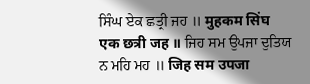ਸਿੰਘ ਏਕ ਛਤ੍ਰੀ ਜਹ ॥ मुहकम सिंघ एक छत्री जह ॥ ਜਿਹ ਸਮ ਉਪਜਾ ਦੁਤਿਯ ਨ ਮਹਿ ਮਹ ॥ जिह सम उपजा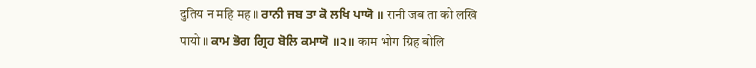दुतिय न महि मह ॥ ਰਾਨੀ ਜਬ ਤਾ ਕੋ ਲਖਿ ਪਾਯੋ ॥ रानी जब ता को लखि पायो ॥ ਕਾਮ ਭੋਗ ਗ੍ਰਿਹ ਬੋਲਿ ਕਮਾਯੋ ॥੨॥ काम भोग ग्रिह बोलि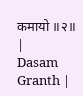कमायो ॥२॥ |
Dasam Granth |